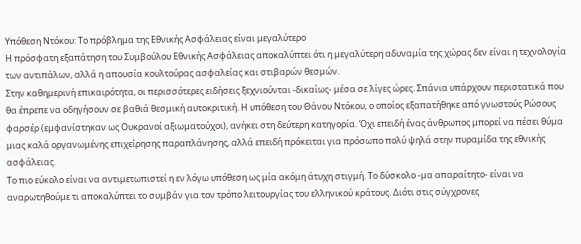Υπόθεση Ντόκου: Το πρόβλημα της Εθνικής Ασφάλειας είναι μεγαλύτερο
Η πρόσφατη εξαπάτηση του Συμβούλου Εθνικής Ασφάλειας αποκαλύπτει ότι η μεγαλύτερη αδυναμία της χώρας δεν είναι η τεχνολογία των αντιπάλων, αλλά η απουσία κουλτούρας ασφαλείας και στιβαρών θεσμών.
Στην καθημερινή επικαιρότητα, οι περισσότερες ειδήσεις ξεχνιούνται -δικαίως- μέσα σε λίγες ώρες. Σπάνια υπάρχουν περιστατικά που θα έπρεπε να οδηγήσουν σε βαθιά θεσμική αυτοκριτική. Η υπόθεση του Θάνου Ντόκου, ο οποίος εξαπατήθηκε από γνωστούς Ρώσους φαρσέρ (εμφανίστηκαν ως Ουκρανοί αξιωματούχοι), ανήκει στη δεύτερη κατηγορία. Όχι επειδή ένας άνθρωπος μπορεί να πέσει θύμα μιας καλά οργανωμένης επιχείρησης παραπλάνησης, αλλά επειδή πρόκειται για πρόσωπο πολύ ψηλά στην πυραμίδα της εθνικής ασφάλειας.
Το πιο εύκολο είναι να αντιμετωπιστεί η εν λόγω υπόθεση ως μία ακόμη άτυχη στιγμή. Το δύσκολο -μα απαραίτητο- είναι να αναρωτηθούμε τι αποκαλύπτει το συμβάν για τον τρόπο λειτουργίας του ελληνικού κράτους. Διότι στις σύγχρονες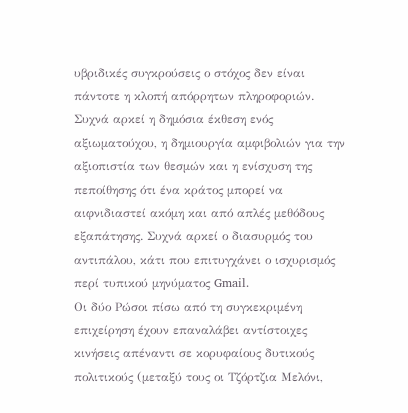υβριδικές συγκρούσεις ο στόχος δεν είναι πάντοτε η κλοπή απόρρητων πληροφοριών. Συχνά αρκεί η δημόσια έκθεση ενός αξιωματούχου, η δημιουργία αμφιβολιών για την αξιοπιστία των θεσμών και η ενίσχυση της πεποίθησης ότι ένα κράτος μπορεί να αιφνιδιαστεί ακόμη και από απλές μεθόδους εξαπάτησης. Συχνά αρκεί ο διασυρμός του αντιπάλου, κάτι που επιτυγχάνει ο ισχυρισμός περί τυπικού μηνύματος Gmail.
Οι δύο Ρώσοι πίσω από τη συγκεκριμένη επιχείρηση έχουν επαναλάβει αντίστοιχες κινήσεις απέναντι σε κορυφαίους δυτικούς πολιτικούς (μεταξύ τους οι Τζόρτζια Μελόνι,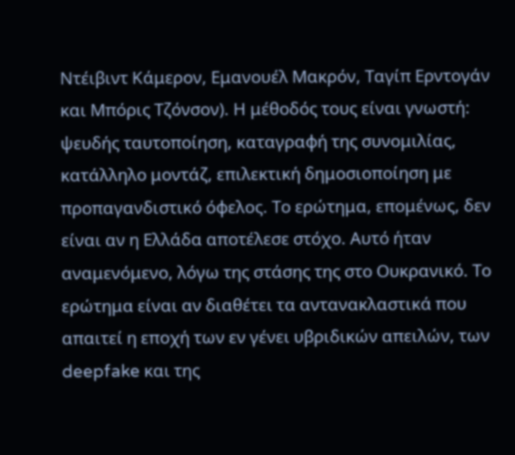Ντέιβιντ Κάμερον, Εμανουέλ Μακρόν, Ταγίπ Ερντογάν και Μπόρις Τζόνσον). Η μέθοδός τους είναι γνωστή: ψευδής ταυτοποίηση, καταγραφή της συνομιλίας, κατάλληλο μοντάζ, επιλεκτική δημοσιοποίηση με προπαγανδιστικό όφελος. Το ερώτημα, επομένως, δεν είναι αν η Ελλάδα αποτέλεσε στόχο. Αυτό ήταν αναμενόμενο, λόγω της στάσης της στο Ουκρανικό. Το ερώτημα είναι αν διαθέτει τα αντανακλαστικά που απαιτεί η εποχή των εν γένει υβριδικών απειλών, των deepfake και της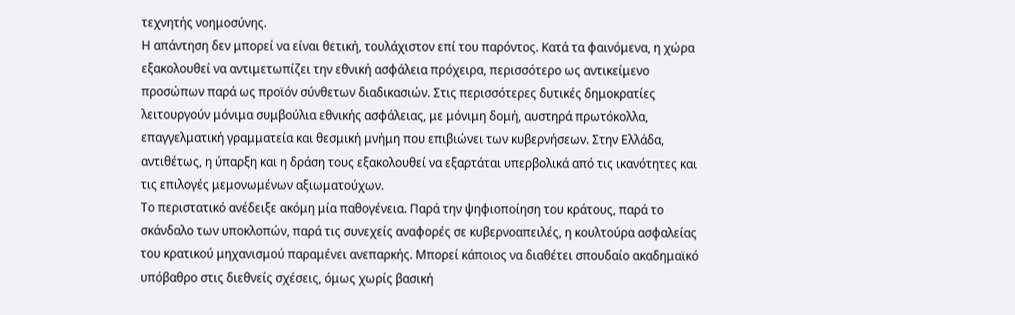τεχνητής νοημοσύνης.
Η απάντηση δεν μπορεί να είναι θετική, τουλάχιστον επί του παρόντος. Κατά τα φαινόμενα, η χώρα εξακολουθεί να αντιμετωπίζει την εθνική ασφάλεια πρόχειρα, περισσότερο ως αντικείμενο προσώπων παρά ως προϊόν σύνθετων διαδικασιών. Στις περισσότερες δυτικές δημοκρατίες λειτουργούν μόνιμα συμβούλια εθνικής ασφάλειας, με μόνιμη δομή, αυστηρά πρωτόκολλα, επαγγελματική γραμματεία και θεσμική μνήμη που επιβιώνει των κυβερνήσεων. Στην Ελλάδα, αντιθέτως, η ύπαρξη και η δράση τους εξακολουθεί να εξαρτάται υπερβολικά από τις ικανότητες και τις επιλογές μεμονωμένων αξιωματούχων.
Το περιστατικό ανέδειξε ακόμη μία παθογένεια. Παρά την ψηφιοποίηση του κράτους, παρά το σκάνδαλο των υποκλοπών, παρά τις συνεχείς αναφορές σε κυβερνοαπειλές, η κουλτούρα ασφαλείας του κρατικού μηχανισμού παραμένει ανεπαρκής. Μπορεί κάποιος να διαθέτει σπουδαίο ακαδημαϊκό υπόβαθρο στις διεθνείς σχέσεις, όμως χωρίς βασική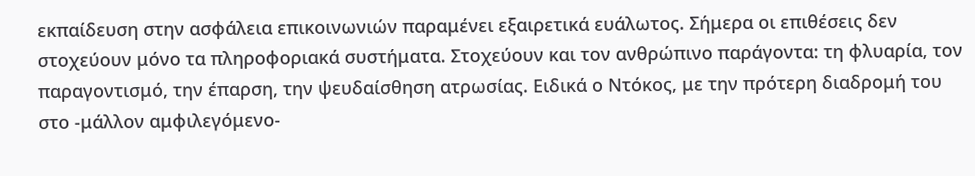εκπαίδευση στην ασφάλεια επικοινωνιών παραμένει εξαιρετικά ευάλωτος. Σήμερα οι επιθέσεις δεν στοχεύουν μόνο τα πληροφοριακά συστήματα. Στοχεύουν και τον ανθρώπινο παράγοντα: τη φλυαρία, τον παραγοντισμό, την έπαρση, την ψευδαίσθηση ατρωσίας. Ειδικά ο Ντόκος, με την πρότερη διαδρομή του στο -μάλλον αμφιλεγόμενο-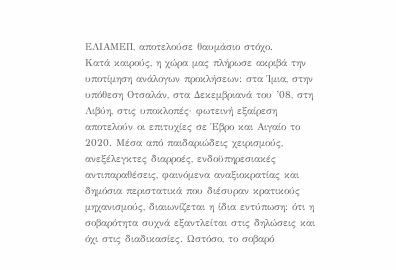ΕΛΙΑΜΕΠ, αποτελούσε θαυμάσιο στόχο.
Κατά καιρούς, η χώρα μας πλήρωσε ακριβά την υποτίμηση ανάλογων προκλήσεων: στα Ίμια, στην υπόθεση Οτσαλάν, στα Δεκεμβριανά του ’08, στη Λιβύη, στις υποκλοπές· φωτεινή εξαίρεση αποτελούν οι επιτυχίες σε Έβρο και Αιγαίο το 2020. Μέσα από παιδαριώδεις χειρισμούς, ανεξέλεγκτες διαρροές, ενδοϋπηρεσιακές αντιπαραθέσεις, φαινόμενα αναξιοκρατίας και δημόσια περιστατικά που διέσυραν κρατικούς μηχανισμούς, διαιωνίζεται η ίδια εντύπωση: ότι η σοβαρότητα συχνά εξαντλείται στις δηλώσεις και όχι στις διαδικασίες. Ωστόσο, το σοβαρό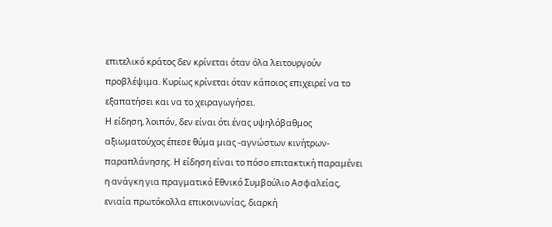επιτελικό κράτος δεν κρίνεται όταν όλα λειτουργούν προβλέψιμα. Κυρίως κρίνεται όταν κάποιος επιχειρεί να το εξαπατήσει και να το χειραγωγήσει.
Η είδηση, λοιπόν, δεν είναι ότι ένας υψηλόβαθμος αξιωματούχος έπεσε θύμα μιας -αγνώστων κινήτρων- παραπλάνησης. Η είδηση είναι το πόσο επιτακτική παραμένει η ανάγκη για πραγματικό Εθνικό Συμβούλιο Ασφαλείας, ενιαία πρωτόκολλα επικοινωνίας, διαρκή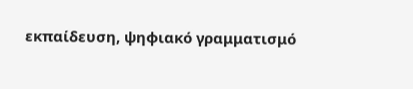εκπαίδευση, ψηφιακό γραμματισμό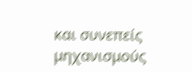και συνεπείς μηχανισμούς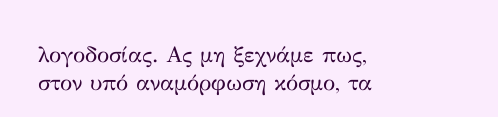λογοδοσίας. Ας μη ξεχνάμε πως, στον υπό αναμόρφωση κόσμο, τα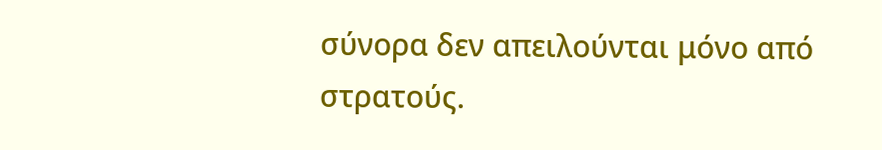σύνορα δεν απειλούνται μόνο από στρατούς.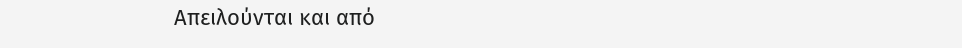Απειλούνται και από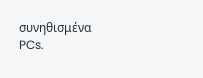συνηθισμένα PCs.